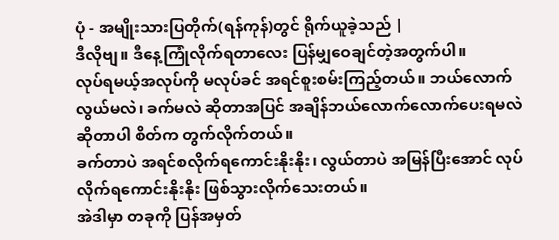ပုံ - အမျိုးသားပြတိုက်(ရန်ကုန်)တွင် ရိုက်ယူခဲ့သည် |
ဒီလိုဗျ။ ဒီနေ့ကြုံလိုက်ရတာလေး ပြန်မျှဝေချင်တဲ့အတွက်ပါ။
လုပ်ရမယ့်အလုပ်ကို မလုပ်ခင် အရင်စူးစမ်းကြည့်တယ်။ ဘယ်လောက်လွယ်မလဲ၊ ခက်မလဲ ဆိုတာအပြင် အချိန်ဘယ်လောက်လောက်ပေးရမလဲဆိုတာပါ စိတ်က တွက်လိုက်တယ်။
ခက်တာပဲ အရင်စလိုက်ရကောင်းနိုးနိုး၊ လွယ်တာပဲ အမြန်ပြီးအောင် လုပ်လိုက်ရကောင်းနိုးနိုး ဖြစ်သွားလိုက်သေးတယ်။
အဲဒါမှာ တခုကို ပြန်အမှတ်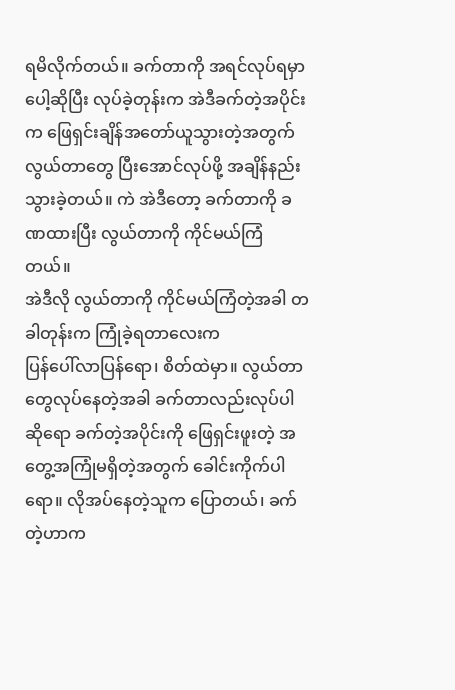ရမိလိုက်တယ်။ ခက်တာကို အရင်လုပ်ရမှာပေါ့ဆိုပြီး လုပ်ခဲ့တုန်းက အဲဒီခက်တဲ့အပိုင်းက ဖြေရှင်းချိန်အတော်ယူသွားတဲ့အတွက် လွယ်တာတွေ ပြီးအောင်လုပ်ဖို့ အချိန်နည်းသွားခဲ့တယ်။ ကဲ အဲဒီတော့ ခက်တာကို ခဏထားပြီး လွယ်တာကို ကိုင်မယ်ကြံတယ်။
အဲဒီလို လွယ်တာကို ကိုင်မယ်ကြံတဲ့အခါ တခါတုန်းက ကြုံခဲ့ရတာလေးက
ပြန်ပေါ်လာပြန်ရော၊ စိတ်ထဲမှာ။ လွယ်တာတွေလုပ်နေတဲ့အခါ ခက်တာလည်းလုပ်ပါဆိုရော ခက်တဲ့အပိုင်းကို ဖြေရှင်းဖူးတဲ့ အတွေ့အကြုံမရှိတဲ့အတွက် ခေါင်းကိုက်ပါရော။ လိုအပ်နေတဲ့သူက ပြောတယ်၊ ခက်တဲ့ဟာက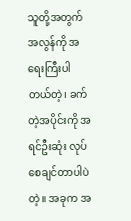သူတို့အတွက် အလွန်ကို အရေးကြီးပါတယ်တဲ့၊ ခက်တဲ့အပိုင်းကို အရင်ဦးဆုံး လုပ်စေချင်တာပါပဲတဲ့။ အခုက အ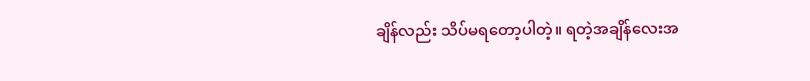ချိန်လည်း သိပ်မရတော့ပါတဲ့။ ရတဲ့အချိန်လေးအ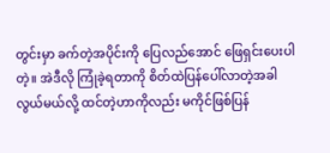တွင်းမှာ ခက်တဲ့အပိုင်းကို ပြေလည်အောင် ဖြေရှင်းပေးပါတဲ့။ အဲဒီလို ကြုံခဲ့ရတာကို စိတ်ထဲပြန်ပေါ်လာတဲ့အခါ လွယ်မယ်လို့ ထင်တဲ့ဟာကိုလည်း မကိုင်ဖြစ်ပြန်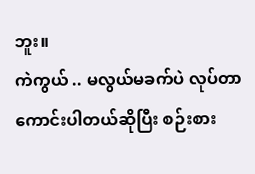ဘူး။
ကဲကွယ် .. မလွယ်မခက်ပဲ လုပ်တာကောင်းပါတယ်ဆိုပြီး စဉ်းစား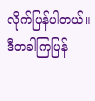လိုက်ပြန်ပါတယ်။ ဒီတခါကြပြန်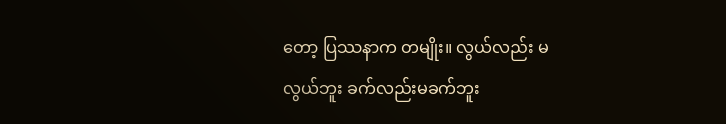တော့ ပြဿနာက တမျိုး။ လွယ်လည်း မလွယ်ဘူး ခက်လည်းမခက်ဘူး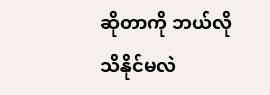ဆိုတာကို ဘယ်လိုသိနိုင်မလဲ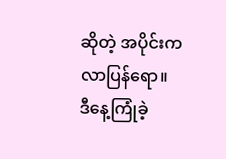ဆိုတဲ့ အပိုင်းက လာပြန်ရော။
ဒီနေ့ကြုံခဲ့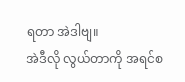ရတာ အဲဒါဗျ။
အဲဒီလို လွယ်တာကို အရင်စ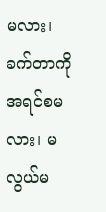မလား၊ ခက်တာကို အရင်စမလား၊ မလွယ်မ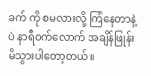ခက် ကို စမလားလို့ ကြံနေတာနဲ့ပဲ နာရီဝက်လောက် အချိန်ဖြုန်းမိသွားပါတော့တယ်။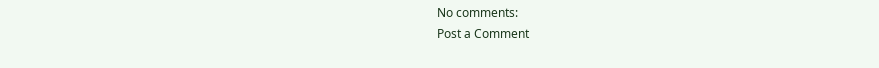No comments:
Post a Comment